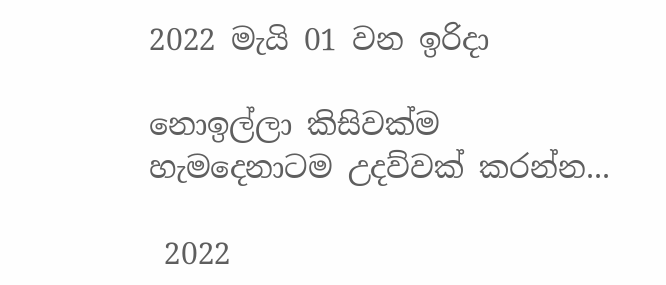2022 මැයි 01 වන ඉරිදා

නොඉල්ලා කිසිවක්ම හැමදෙනාටම උදව්වක් කරන්න...

 2022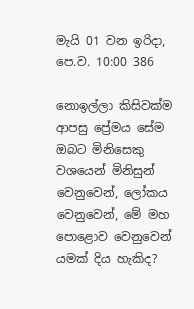මැයි 01 වන ඉරිදා, පෙ.ව. 10:00 386

නොඉල්ලා කිසිවක්ම ආපසු ප්‍රේමය සේම ඔබට මිනිසෙකු වශයෙන් මිනිසුන් වෙනුවෙන්, ලෝකය වෙනුවෙන්, මේ මහ පොළොව වෙනුවෙන් යමක් දිය හැකිද?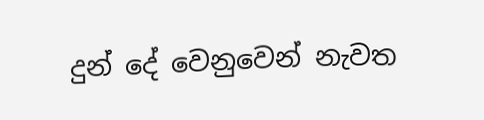දුන් දේ වෙනුවෙන් නැවත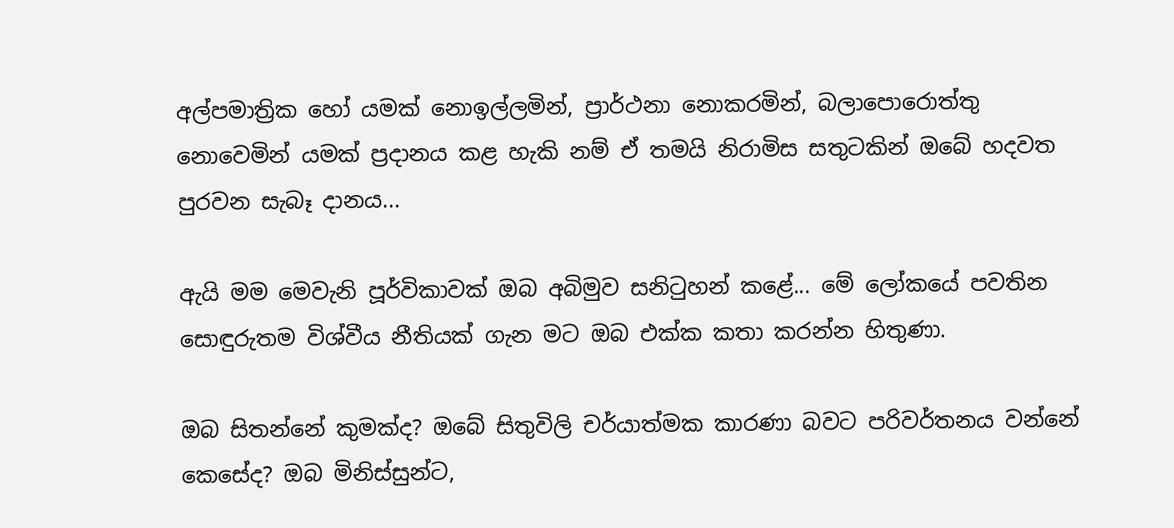අල්පමාත්‍රික හෝ යමක් නොඉල්ලමින්, ප්‍රාර්ථනා නොකරමින්, බලාපොරොත්තු නොවෙමින් යමක් ප්‍රදානය කළ හැකි නම් ඒ තමයි නිරාමිස සතුටකින් ඔබේ හදවත පුරවන සැබෑ දානය...

ඇයි මම මෙවැනි පූර්විකාවක් ඔබ අබිමුව සනිටුහන් කළේ... මේ ලෝකයේ පවතින සොඳුරුතම විශ්වීය නීතියක් ගැන මට ඔබ එක්ක කතා කරන්න හිතුණා.

ඔබ සිතන්නේ කුමක්ද? ඔබේ සිතුවිලි චර්යාත්මක කාරණා බවට පරිවර්තනය වන්නේ කෙසේද? ඔබ මිනිස්සුන්ට,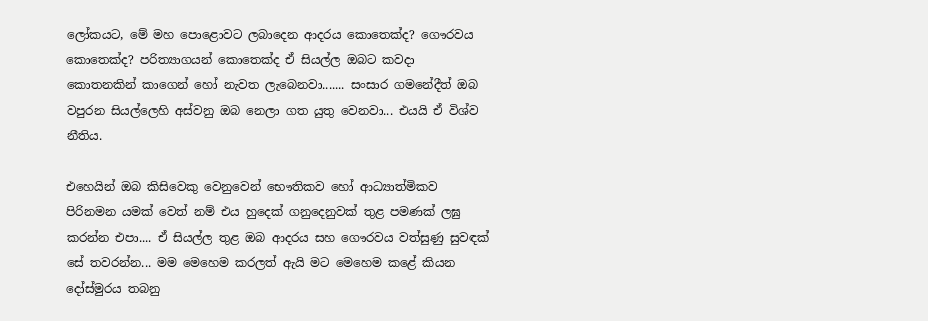ලෝකයට, මේ මහ පොළොවට ලබාදෙන ආදරය කොතෙක්ද? ගෞරවය කොතෙක්ද? පරිත්‍යාගයන් කොතෙක්ද ඒ සියල්ල ඔබට කවදා කොතනකින් කාගෙන් හෝ නැවත ලැබෙනවා....... සංසාර ගමනේදීත් ඔබ වපුරන සියල්ලෙහි අස්වනු ඔබ නෙලා ගත යුතු වෙනවා... එයයි ඒ විශ්ව නීතිය.

එහෙයින් ඔබ කිසිවෙකු වෙනුවෙන් භෞතිකව හෝ ආධ්‍යාත්මිකව පිරිනමන යමක් වෙත් නම් එය හුදෙක් ගනුදෙනුවක් තුළ පමණක් ලඝු කරන්න එපා.... ඒ සියල්ල තුළ ඔබ ආදරය සහ ගෞරවය වත්සුණු සුවඳක් සේ තවරන්න... මම මෙහෙම කරලත් ඇයි මට මෙහෙම කළේ කියන දෝස්මුරය තබනු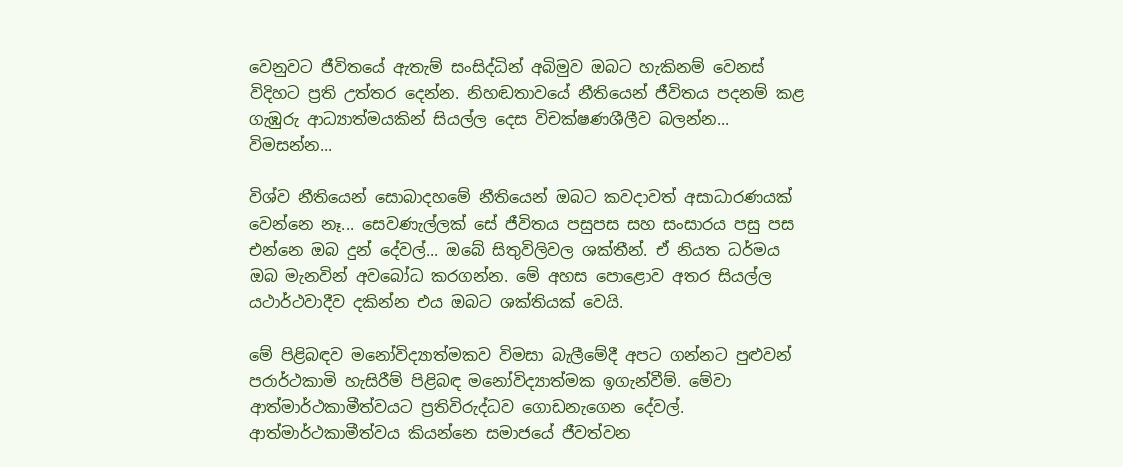වෙනුවට ජීවිතයේ ඇතැම් සංසිද්ධින් අබිමුව ඔබට හැකිනම් වෙනස් විදිහට ප්‍රති උත්තර දෙන්න. නිහඬතාවයේ නීතියෙන් ජීවිතය පදනම් කළ ගැඹුරු ආධ්‍යාත්මයකින් සියල්ල දෙස විචක්ෂණශීලීව බලන්න... විමසන්න...

විශ්ව නීතියෙන් සොබාදහමේ නීතියෙන් ඔබට කවදාවත් අසාධාරණයක් වෙන්නෙ නෑ... සෙවණැල්ලක් සේ ජීවිතය පසුපස සහ සංසාරය පසු පස එන්නෙ ඔබ දුන් දේවල්... ඔබේ සිතුවිලිවල ශක්තීන්. ඒ නියත ධර්මය ඔබ මැනවින් අවබෝධ කරගන්න. මේ අහස පොළොව අතර සියල්ල යථාර්ථවාදීව දකින්න එය ඔබට ශක්තියක් වෙයි.

මේ පිළිබඳව මනෝවිද්‍යාත්මකව විමසා බැලීමේදී අපට ගන්නට පුළුවන් පරාර්ථකාමි හැසිරීම් පිළිබඳ මනෝවිද්‍යාත්මක ඉගැන්වීම්. මේවා ආත්මාර්ථකාමීත්වයට ප්‍රතිවිරුද්ධව ගොඩනැගෙන දේවල්. ආත්මාර්ථකාමීත්වය කියන්නෙ සමාජයේ ජීවත්වන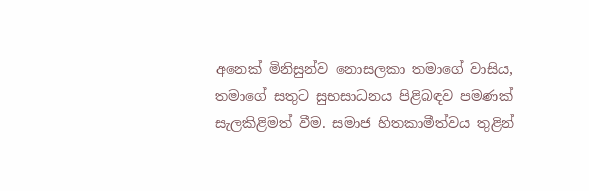අනෙක් මිනිසුන්ව නොසලකා තමාගේ වාසිය, තමාගේ සතුට සුභසාධනය පිළිබඳව පමණක් සැලකිළිමත් වීම. සමාජ හිතකාමීත්වය තුළින්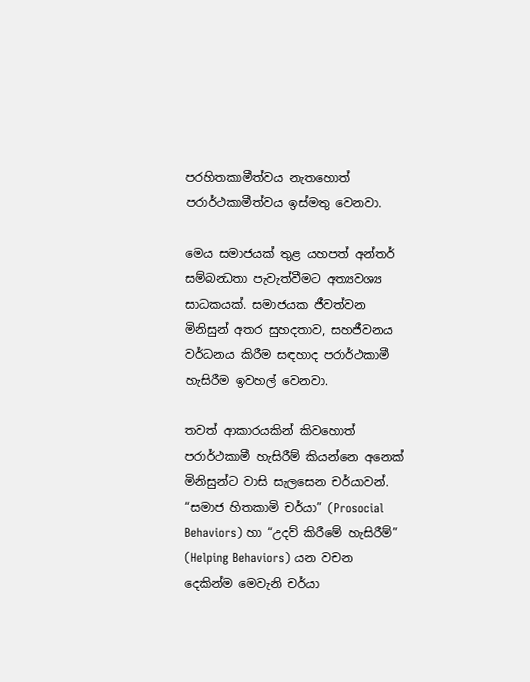පරහිතකාමීත්වය නැතහොත් පරාර්ථකාමීත්වය ඉස්මතු වෙනවා.

මෙය සමාජයක් තුළ යහපත් අන්තර් සම්බන්‍ධතා පැවැත්වීමට අත්‍යවශ්‍ය සාධකයක්. සමාජයක ජීවත්වන මිනිසුන් අතර සුහදතාව, සහජීවනය වර්ධනය කිරීම සඳහාද පරාර්ථකාමී හැසිරීම ඉවහල් වෙනවා.

තවත් ආකාරයකින් කිවහොත් පරාර්ථකාමී හැසිරීම් කියන්නෙ අනෙක් මිනිසුන්ට වාසි සැලසෙන චර්යාවන්. “සමාජ හිතකාමි චර්යා” (Prosocial Behaviors) හා “උදව් කිරීමේ හැසිරීම්” (Helping Behaviors) යන වචන දෙකින්ම මෙවැනි චර්යා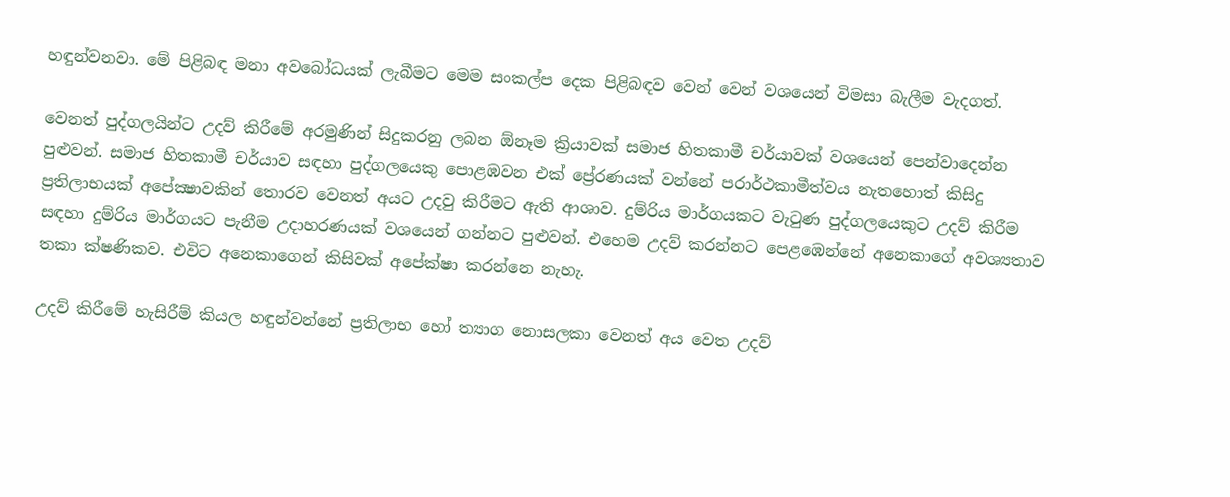හඳුන්වනවා. මේ පිළිබඳ මනා අවබෝධයක් ලැබීමට මෙම සංකල්ප දෙක පිළිබඳව වෙන් වෙන් වශයෙන් විමසා බැලීම වැදගත්.

වෙනත් පුද්ගලයින්ට උදව් කිරීමේ අරමුණින් සිදුකරනු ලබන ඕනෑම ක්‍රියාවක් සමාජ හිතකාමී චර්යාවක් වශයෙන් පෙන්වාදෙන්න පුළුවන්. සමාජ හිතකාමී චර්යාව සඳහා පුද්ගලයෙකු පොළඹවන එක් ප්‍රේරණයක් වන්නේ පරාර්ථකාමීත්වය නැතහොත් කිසිදු ප්‍රතිලාභයක් අපේක්‍ෂාවකින් තොරව වෙනත් අයට උදවු කිරීමට ඇති ආශාව. දුම්රිය මාර්ගයකට වැටුණ පුද්ගලයෙකුට උදව් කිරීම සඳහා දුම්රිය මාර්ගයට පැනීම උදාහරණයක් වශයෙන් ගන්නට පුළුවන්. එහෙම උදව් කරන්නට පෙළඹෙන්නේ අනෙකාගේ අවශ්‍යතාව තකා ක්ෂණිකව. එවිට අනෙකාගෙන් කිසිවක් අපේක්ෂා කරන්නෙ නැහැ.

උදව් කිරීමේ හැසිරීම් කියල හඳුන්වන්නේ ප්‍රතිලාභ හෝ ත්‍යාග නොසලකා වෙනත් අය වෙත උදව්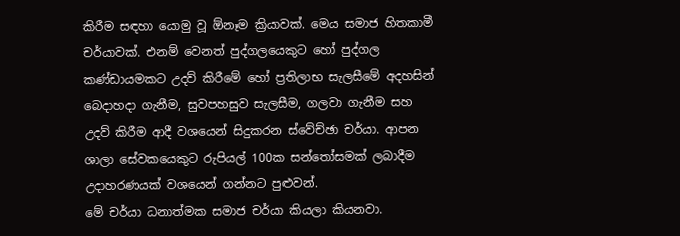කිරීම සඳහා යොමු වූ ඕනෑම ක්‍රියාවක්. මෙය සමාජ හිතකාමී චර්යාවක්. එනම් වෙනත් පුද්ගලයෙකුට හෝ පුද්ගල කණ්ඩායමකට උදව් කිරීමේ හෝ ප්‍රතිලාභ සැලසීමේ අදහසින් බෙදාහදා ගැනීම, සුවපහසුව සැලසීම, ගලවා ගැනීම සහ උදව් කිරීම ආදී වශයෙන් සිදුකරන ස්වේච්ඡා චර්යා. ආපන ශාලා සේවකයෙකුට රුපියල් 100ක සන්තෝසමක් ලබාදීම උදාහරණයක් වශයෙන් ගන්නට පුළුවන්.
මේ චර්යා ධනාත්මක සමාජ චර්යා කියලා කියනවා.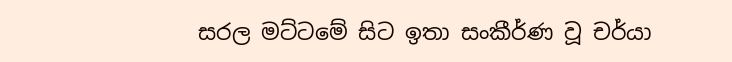සරල මට්ටමේ සිට ඉතා සංකීර්ණ වූ චර්යා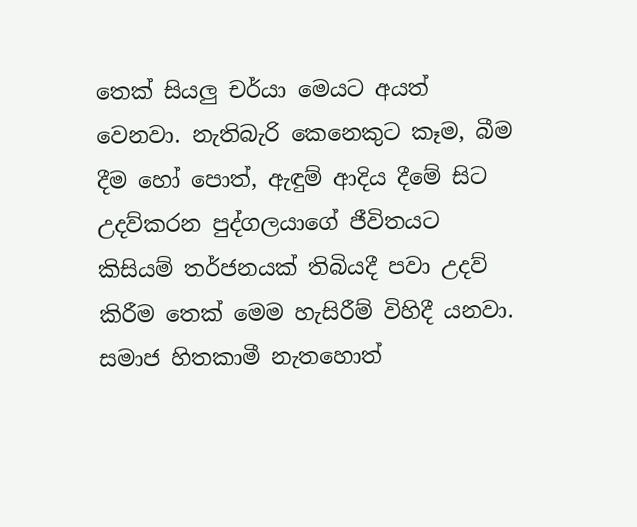තෙක් සියලු චර්යා මෙයට අයත් වෙනවා. නැතිබැරි කෙනෙකුට කෑම, බීම දීම හෝ පොත්, ඇඳුම් ආදිය දීමේ සිට උදව්කරන පුද්ගලයාගේ ජීවිතයට කිසියම් තර්ජනයක් තිබියදී පවා උදව් කිරීම තෙක් මෙම හැසිරීම් විහිදී යනවා. සමාජ හිතකාමී නැතහොත්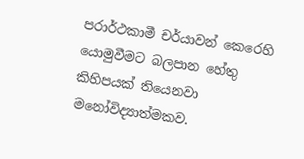පරාර්ථකාමී චර්යාවන් කෙරෙහි යොමුවීමට බලපාන හේතු කිහිපයක් තියෙනවා මනෝවිද්‍යාත්මකව.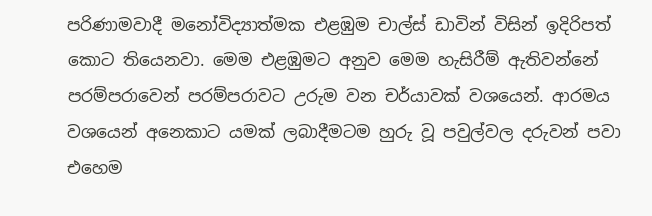පරිණාමවාදී මනෝවිද්‍යාත්මක එළඹුම චාල්ස් ඩාවින් විසින් ඉදිරිපත් කොට තියෙනවා. මෙම එළඹුමට අනුව මෙම හැසිරීම් ඇතිවන්නේ පරම්පරාවෙන් පරම්පරාවට උරුම වන චර්යාවක් වශයෙන්. ආරමය වශයෙන් අනෙකාට යමක් ලබාදීමටම හුරු වූ පවුල්වල දරුවන් පවා එහෙම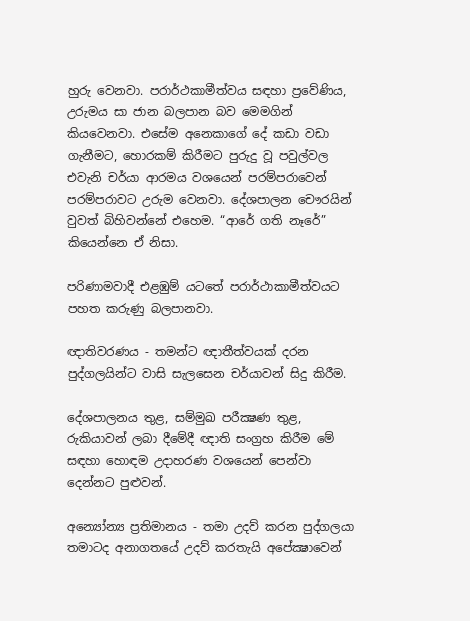හුරු වෙනවා. පරාර්ථකාමීත්වය සඳහා ප්‍රවේණිය, උරුමය සා ජාන බලපාන බව මෙමගින් කියවෙනවා. එසේම අනෙකාගේ දේ කඩා වඩා ගැනීමට, හොරකම් කිරීමට පුරුදු වූ පවුල්වල එවැනි චර්යා ආරමය වශයෙන් පරම්පරාවෙන් පරම්පරාවට උරුම වෙනවා. දේශපාලන චෞරයින් වුවත් බිහිවන්නේ එහෙම. “ආරේ ගති නෑරේ” කියෙන්නෙ ඒ නිසා.

පරිණාමවාදී එළඹුම් යටතේ පරාර්ථාකාමීත්වයට පහත කරුණු බලපානවා.

ඥාතිවරණය - තමන්ට ඥාතීත්වයක් දරන පුද්ගලයින්ට වාසි සැලසෙන චර්යාවන් සිදු කිරීම.

දේශපාලනය තුළ, සම්මුඛ පරීක්‍ෂණ තුළ, රුකියාවන් ලබා දීමේදී ඥාති සංග්‍රහ කිරීම මේ සඳහා හොඳම උදාහරණ වශයෙන් පෙන්වා දෙන්නට පුළුවන්.

අන්‍යෝන්‍ය ප්‍රතිමානය - තමා උදව් කරන පුද්ගලයා තමාටද අනාගතයේ උදව් කරතැයි අපේක්‍ෂාවෙන්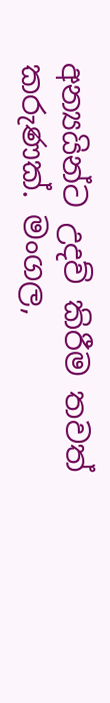අන්‍යයින්ට උදව් කිරීම තවත් කරුණක්. මංගල,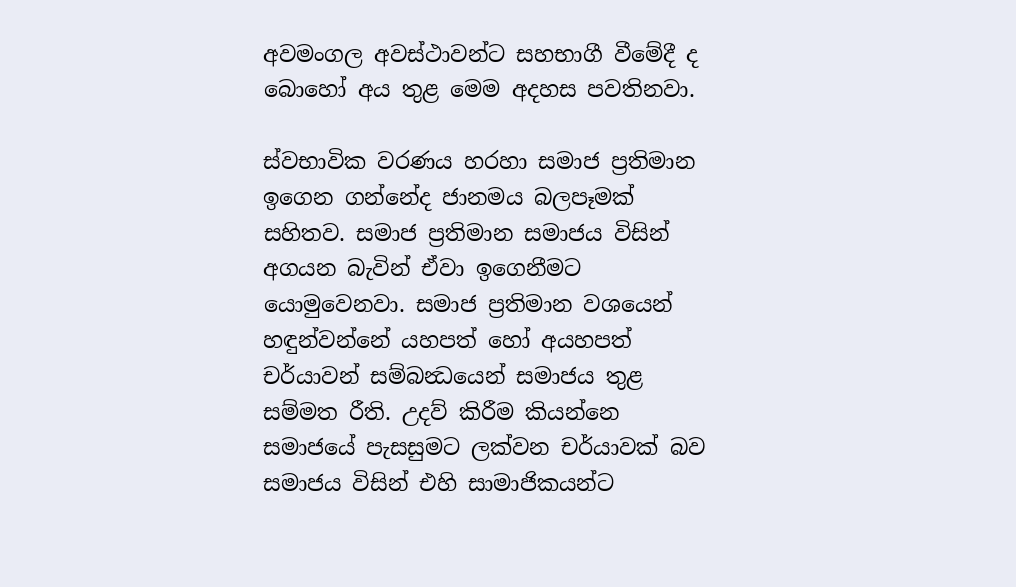අවමංගල අවස්ථාවන්ට සහභාගී වීමේදී ද බොහෝ අය තුළ මෙම අදහස පවතිනවා.

ස්වභාවික වරණය හරහා සමාජ ප්‍රතිමාන ඉගෙන ගන්නේද ජානමය බලපෑමක් සහිතව. සමාජ ප්‍රතිමාන සමාජය විසින් අගයන බැවින් ඒවා ඉගෙනීමට යොමුවෙනවා. සමාජ ප්‍රතිමාන වශයෙන් හඳුන්වන්නේ යහපත් හෝ අයහපත් චර්යාවන් සම්බන්‍ධයෙන් සමාජය තුළ සම්මත රීති. උදව් කිරීම කියන්නෙ සමාජයේ පැසසුමට ලක්වන චර්යාවක් බව සමාජය විසින් එහි සාමාජිකයන්ට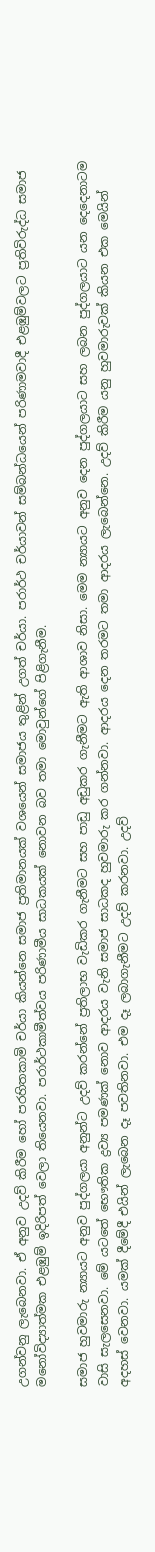උගන්වනු ලැබෙනවා. ඒ අනුව උදව් කිරීම හෝ පරහිතකාමි චර්යා කියන්නෙ සමාජ ප්‍රතිමානයක් වශයෙන් සමාජය තුළින් උගත් චර්යා. පරාර්ථ චර්යාවන් සම්බන්ධයෙන් පරිණාමවාදී එළඹුම්වලට ප්‍රතිවිරුද්ධ සමාජ මනෝවිද්‍යාත්මක එළඹුම් ඉදිරිපත් වෙලා තියෙනවා. පරාර්ථකාමීත්වය පරිණාමීය සාධකයක් නොවන බව තමා මොවුන්ගේ පිළිගැනීම.

සමාජ හුවමාරු න්‍යායට අනුව පුද්ගලයා අනුන්ට උදව් කරන්නේ ප්‍රතිලාභ වැඩිකර ගැනීමට සහ පාඩු අඩුකර ගැනීමට ඇති ආශාව නිසා. මෙම න්‍යායට අනුව දෙන පුද්ගලයාට සහ ලබන පුද්ගලයාට යන දෙදෙනාටම වාසි සැලසෙනවා. මේ යටතේ භෞතික ද්‍රව්‍ය පමණක් නොව ආදරය වැනි සමාජ සාධකද හුවමාරු කර ගන්නවා. ආදරය දෙන තරමට තමා ආදරය ලැබෙන්නෙ. උදව් කිරීම යනු හුවමාරුවක් කියන එක මෙයින් අදහස් වෙනවා. යමක් දීමේදී එයින් ලැබෙන දෑ පවතිනවා. එම දෑ ලබාගැනීමට උදව් කරනවා. උදව්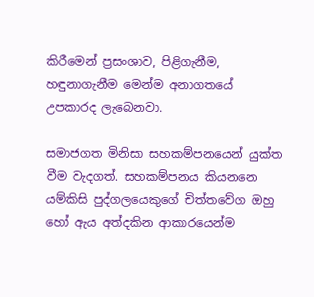කිරීමෙන් ප්‍රසංශාව, පිළිගැනීම, හඳුනාගැනීම මෙන්ම අනාගතයේ උපකාරද ලැබෙනවා.

සමාජගත මිනිසා සහකම්පනයෙන් යුක්ත වීම වැදගත්. සහකම්පනය කියනනෙ යම්කිසි පුද්ගලයෙකුගේ චිත්තවේග ඔහු හෝ ඇය අත්දකින ආකාරයෙන්ම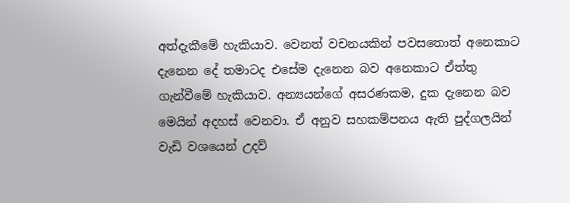අත්දැකීමේ හැකියාව. වෙනත් වචනයකින් පවසතොත් අනෙකාට දැනෙන දේ තමාටද එසේම දැනෙන බව අනෙකාට ඒත්තු ගැන්වීමේ හැකියාව. අන්‍යයන්ගේ අසරණකම, දුක දැනෙන බව මෙයින් අදහස් වෙනවා. ඒ අනුව සහකම්පනය ඇති පුද්ගලයින් වැඩි වශයෙන් උදව්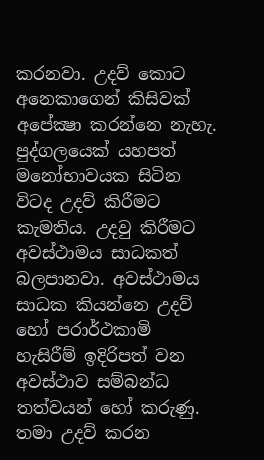කරනවා. උදව් කොට අනෙකාගෙන් කිසිවක් අපේක්‍ෂා කරන්නෙ නැහැ.
පුද්ගලයෙක් යහපත් මනෝභාවයක සිටින විටද උදව් කිරීමට කැමතිය. උදවු කිරීමට අවස්ථාමය සාධකත් බලපානවා. අවස්ථාමය සාධක කියන්නෙ උදව් හෝ පරාර්ථකාමි හැසිරීම් ඉදිරිපත් වන අවස්ථාව සම්බන්ධ තත්වයන් හෝ කරුණු. තමා උදව් කරන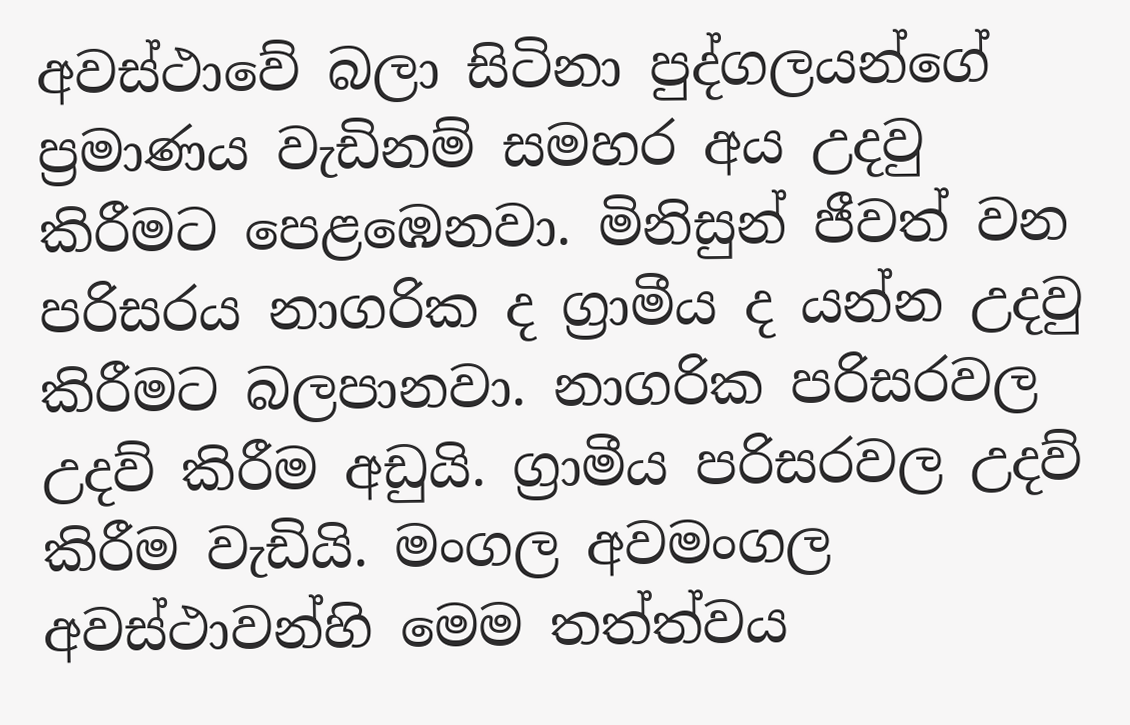අවස්ථාවේ බලා සිටිනා පුද්ගලයන්ගේ ප්‍රමාණය වැඩිනම් සමහර අය උදවු කිරීමට පෙළඹෙනවා. මිනිසුන් ජීවත් වන පරිසරය නාගරික ද ග්‍රාමීය ද යන්න උදවු කිරීමට බලපානවා. නාගරික පරිසරවල උදව් කිරීම අඩුයි. ග්‍රාමීය පරිසරවල උදව් කිරීම වැඩියි. මංගල අවමංගල අවස්ථාවන්හි මෙම තත්ත්වය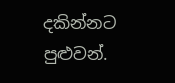දකින්නට පුළුවන්.